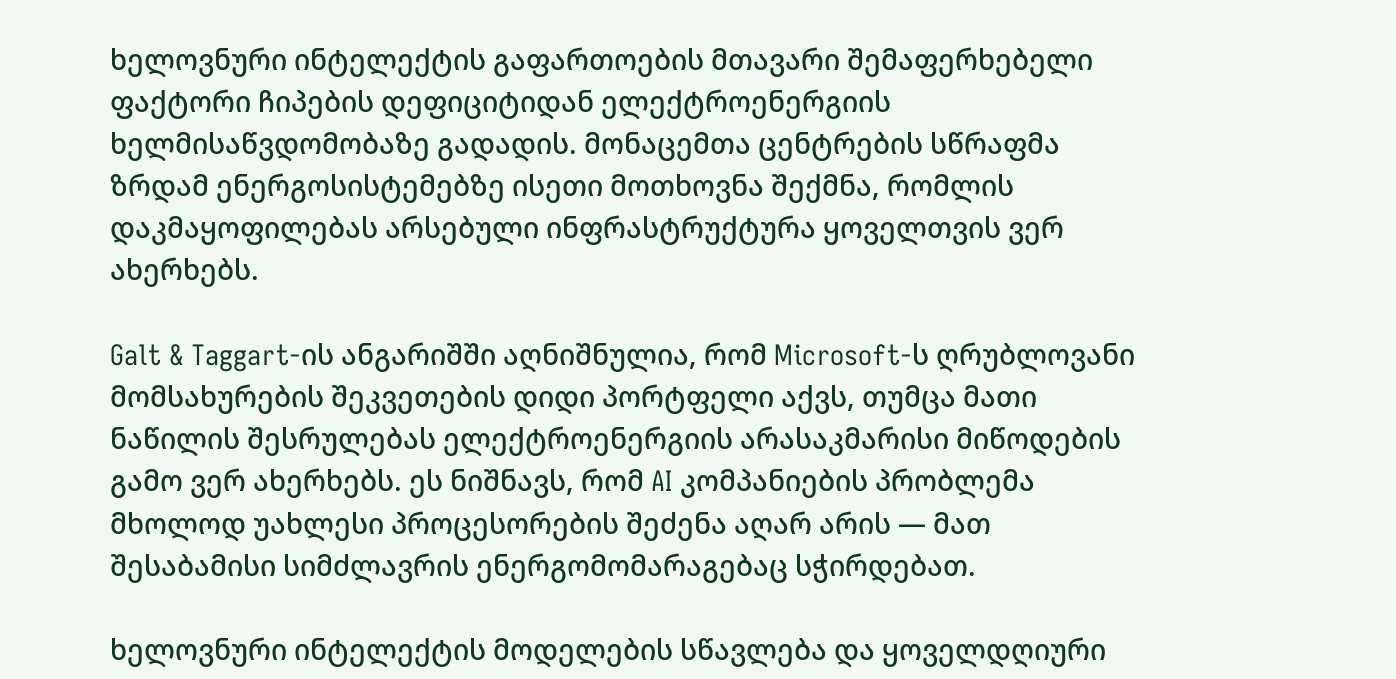ხელოვნური ინტელექტის გაფართოების მთავარი შემაფერხებელი ფაქტორი ჩიპების დეფიციტიდან ელექტროენერგიის ხელმისაწვდომობაზე გადადის. მონაცემთა ცენტრების სწრაფმა ზრდამ ენერგოსისტემებზე ისეთი მოთხოვნა შექმნა, რომლის დაკმაყოფილებას არსებული ინფრასტრუქტურა ყოველთვის ვერ ახერხებს.

Galt & Taggart-ის ანგარიშში აღნიშნულია, რომ Microsoft-ს ღრუბლოვანი მომსახურების შეკვეთების დიდი პორტფელი აქვს, თუმცა მათი ნაწილის შესრულებას ელექტროენერგიის არასაკმარისი მიწოდების გამო ვერ ახერხებს. ეს ნიშნავს, რომ AI კომპანიების პრობლემა მხოლოდ უახლესი პროცესორების შეძენა აღარ არის — მათ შესაბამისი სიმძლავრის ენერგომომარაგებაც სჭირდებათ.

ხელოვნური ინტელექტის მოდელების სწავლება და ყოველდღიური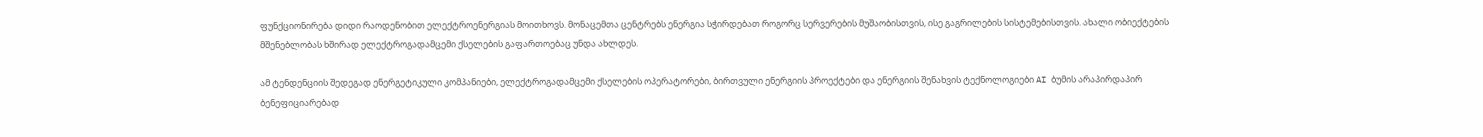ფუნქციონირება დიდი რაოდენობით ელექტროენერგიას მოითხოვს. მონაცემთა ცენტრებს ენერგია სჭირდებათ როგორც სერვერების მუშაობისთვის, ისე გაგრილების სისტემებისთვის. ახალი ობიექტების მშენებლობას ხშირად ელექტროგადამცემი ქსელების გაფართოებაც უნდა ახლდეს.

ამ ტენდენციის შედეგად ენერგეტიკული კომპანიები, ელექტროგადამცემი ქსელების ოპერატორები, ბირთვული ენერგიის პროექტები და ენერგიის შენახვის ტექნოლოგიები AI ბუმის არაპირდაპირ ბენეფიციარებად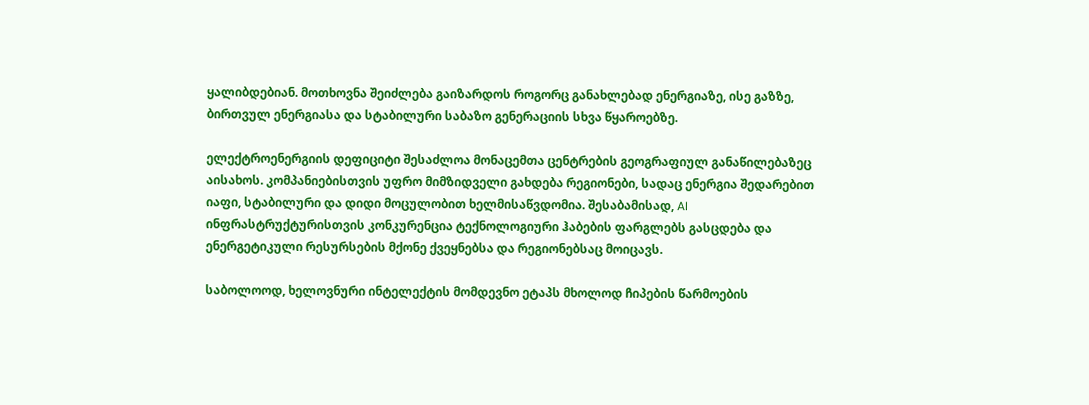ყალიბდებიან. მოთხოვნა შეიძლება გაიზარდოს როგორც განახლებად ენერგიაზე, ისე გაზზე, ბირთვულ ენერგიასა და სტაბილური საბაზო გენერაციის სხვა წყაროებზე.

ელექტროენერგიის დეფიციტი შესაძლოა მონაცემთა ცენტრების გეოგრაფიულ განაწილებაზეც აისახოს. კომპანიებისთვის უფრო მიმზიდველი გახდება რეგიონები, სადაც ენერგია შედარებით იაფი, სტაბილური და დიდი მოცულობით ხელმისაწვდომია. შესაბამისად, AI ინფრასტრუქტურისთვის კონკურენცია ტექნოლოგიური ჰაბების ფარგლებს გასცდება და ენერგეტიკული რესურსების მქონე ქვეყნებსა და რეგიონებსაც მოიცავს.

საბოლოოდ, ხელოვნური ინტელექტის მომდევნო ეტაპს მხოლოდ ჩიპების წარმოების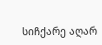სიჩქარე აღარ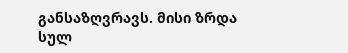განსაზღვრავს. მისი ზრდა სულ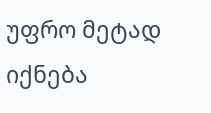უფრო მეტად იქნება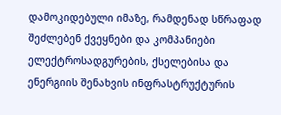დამოკიდებული იმაზე, რამდენად სწრაფად შეძლებენ ქვეყნები და კომპანიები ელექტროსადგურების, ქსელებისა და ენერგიის შენახვის ინფრასტრუქტურის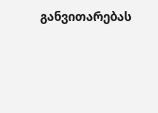განვითარებას